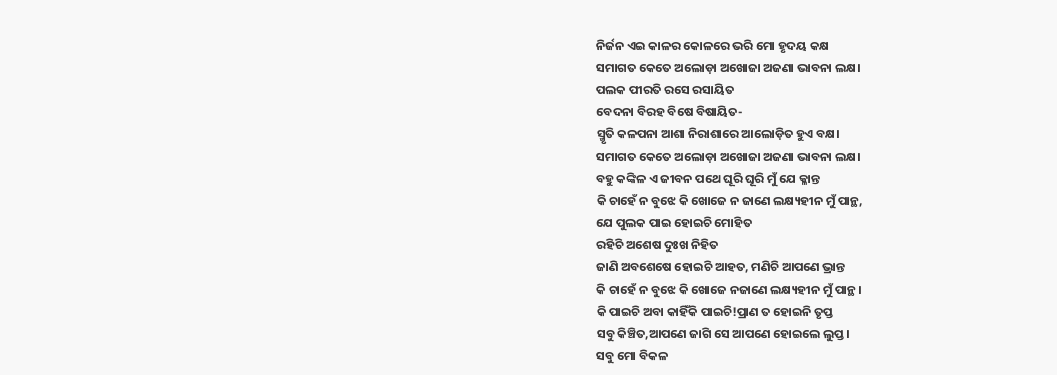ନିର୍ଜନ ଏଇ କାଳର କୋଳରେ ଭରି ମୋ ହୃଦୟ କକ୍ଷ
ସମାଗତ କେତେ ଅଲୋଡ଼ା ଅଖୋଜା ଅଜଣା ଭାବନା ଲକ୍ଷ।
ପଲକ ପୀରତି ରସେ ରସାୟିତ
ବେଦନା ବିରହ ବିଷେ ବିଷାୟିତ-
ସ୍ମୃତି କଳପନା ଆଶା ନିରାଶାରେ ଆଲୋଡ଼ିତ ହୁଏ ବକ୍ଷ।
ସମାଗତ କେତେ ଅଲୋଡ଼ା ଅଖୋଜା ଅଜଣା ଭାବନା ଲକ୍ଷ।
ବହୁ କଙ୍କିଳ ଏ ଜୀବନ ପଥେ ଘୂରି ଘୂରି ମୁଁ ଯେ କ୍ଳାନ୍ତ
କି ଚାହେଁ ନ ବୁଝେ କି ଖୋଜେ ନ ଜାଣେ ଲକ୍ଷ୍ୟହୀନ ମୁଁ ପାନ୍ଥ,
ଯେ ପୁଲକ ପାଇ ହୋଇଚି ମୋହିତ
ରହିଚି ଅଶେଷ ଦୁଃଖ ନିହିତ
ଜାଣି ଅବଶେଷେ ହୋଇଚି ଆହତ, ମଣିଚି ଆପଣେ ଭ୍ରାନ୍ତ
କି ଚାହେଁ ନ ବୁଝେ କି ଖୋଜେ ନଜାଣେ ଲକ୍ଷ୍ୟହୀନ ମୁଁ ପାନ୍ଥ।
କି ପାଇଚି ଅବା କାହିଁକି ପାଇଚି!ପ୍ରାଣ ତ ହୋଇନି ତୃପ୍ତ
ସବୁ କିଞ୍ଚିତ,ଆପଣେ ଜାଗି ସେ ଆପଣେ ହୋଇଲେ ଲୁପ୍ତ।
ସବୁ ମୋ ବିକଳ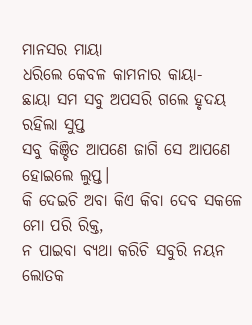ମାନସର ମାୟା
ଧରିଲେ କେବଳ କାମନାର କାୟା-
ଛାୟା ସମ ସବୁ ଅପସରି ଗଲେ ହୃଦୟ ରହିଲା ସୁପ୍ତ
ସବୁ କିଞ୍ଚିତ ଆପଣେ ଜାଗି ସେ ଆପଣେ ହୋଇଲେ ଲୁପ୍ତ।
କି ଦେଇଚି ଅବା କିଏ କିବା ଦେବ ସକଳେ ମୋ ପରି ରିକ୍ତ,
ନ ପାଇବା ବ୍ୟଥା କରିଚି ସବୁରି ନୟନ ଲୋତକ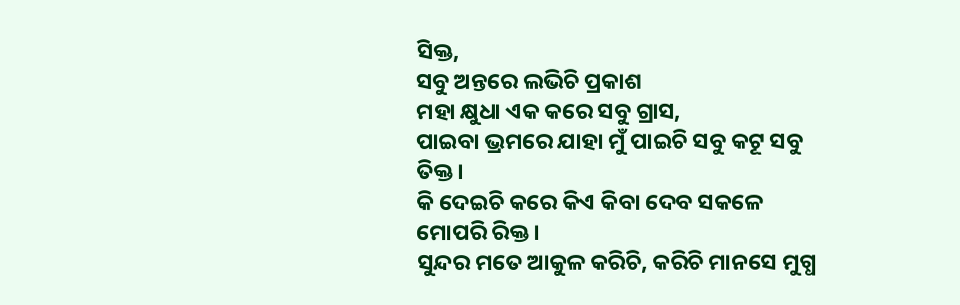ସିକ୍ତ,
ସବୁ ଅନ୍ତରେ ଲଭିଚି ପ୍ରକାଶ
ମହା କ୍ଷୁଧା ଏକ କରେ ସବୁ ଗ୍ରାସ,
ପାଇବା ଭ୍ରମରେ ଯାହା ମୁଁ ପାଇଚି ସବୁ କଟୂ ସବୁ ତିକ୍ତ।
କି ଦେଇଚି କରେ କିଏ କିବା ଦେବ ସକଳେ ମୋପରି ରିକ୍ତ।
ସୁନ୍ଦର ମତେ ଆକୁଳ କରିଚି, କରିଚି ମାନସେ ମୁଗ୍ଧ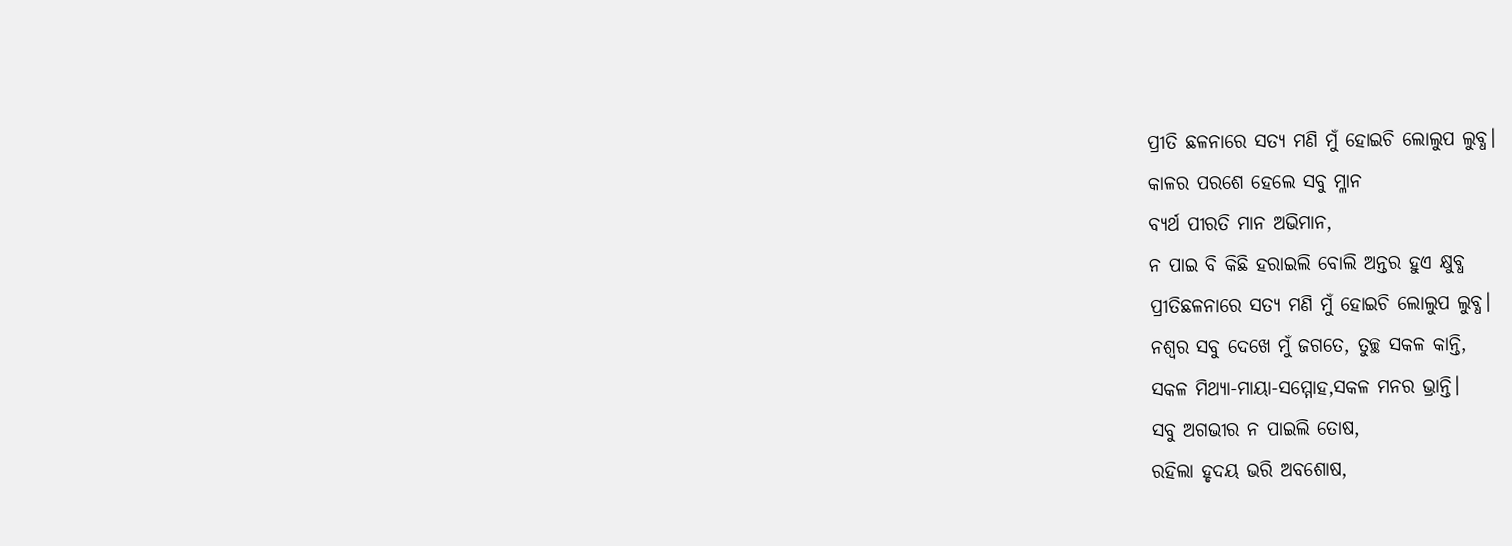ପ୍ରୀତି ଛଳନାରେ ସତ୍ୟ ମଣି ମୁଁ ହୋଇଚି ଲୋଲୁପ ଲୁବ୍ଧ।
କାଳର ପରଶେ ହେଲେ ସବୁ ମ୍ଳାନ
ବ୍ୟର୍ଥ ପୀରତି ମାନ ଅଭିମାନ,
ନ ପାଇ ବି କିଛି ହରାଇଲି ବୋଲି ଅନ୍ତର ହୁଏ କ୍ଷୁବ୍ଧ
ପ୍ରୀତିଛଳନାରେ ସତ୍ୟ ମଣି ମୁଁ ହୋଇଚି ଲୋଲୁପ ଲୁବ୍ଧ।
ନଶ୍ବର ସବୁ ଦେଖେ ମୁଁ ଜଗତେ, ତୁଚ୍ଛ ସକଳ କାନ୍ତି,
ସକଳ ମିଥ୍ୟା-ମାୟା-ସମ୍ମୋହ,ସକଳ ମନର ଭ୍ରାନ୍ତି।
ସବୁ ଅଗଭୀର ନ ପାଇଲି ତୋଷ,
ରହିଲା ହୃଦୟ ଭରି ଅବଶୋଷ,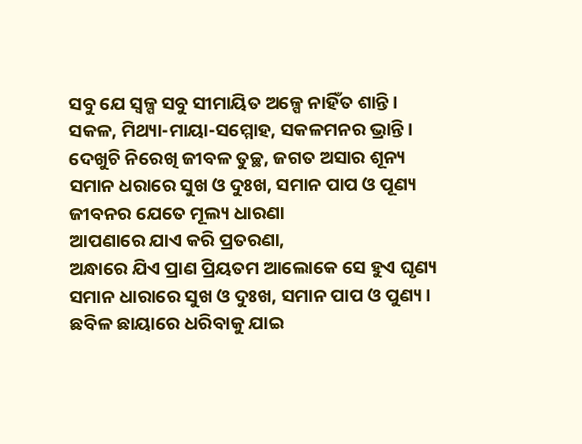ସବୁ ଯେ ସ୍ବଳ୍ପ ସବୁ ସୀମାୟିତ ଅଳ୍ପେ ନାହିଁତ ଶାନ୍ତି।
ସକଳ, ମିଥ୍ୟା-ମାୟା-ସମ୍ମୋହ, ସକଳମନର ଭ୍ରାନ୍ତି।
ଦେଖୁଚି ନିରେଖି ଜୀବଳ ତୁଚ୍ଛ, ଜଗତ ଅସାର ଶୂନ୍ୟ
ସମାନ ଧରାରେ ସୁଖ ଓ ଦୁଃଖ, ସମାନ ପାପ ଓ ପୂଣ୍ୟ
ଜୀବନର ଯେତେ ମୂଲ୍ୟ ଧାରଣା
ଆପଣାରେ ଯାଏ କରି ପ୍ରତରଣା,
ଅନ୍ଧାରେ ଯିଏ ପ୍ରାଣ ପ୍ରିୟତମ ଆଲୋକେ ସେ ହୁଏ ଘୃଣ୍ୟ
ସମାନ ଧାରାରେ ସୁଖ ଓ ଦୁଃଖ, ସମାନ ପାପ ଓ ପୁଣ୍ୟ।
ଛବିଳ ଛାୟାରେ ଧରିବାକୁ ଯାଇ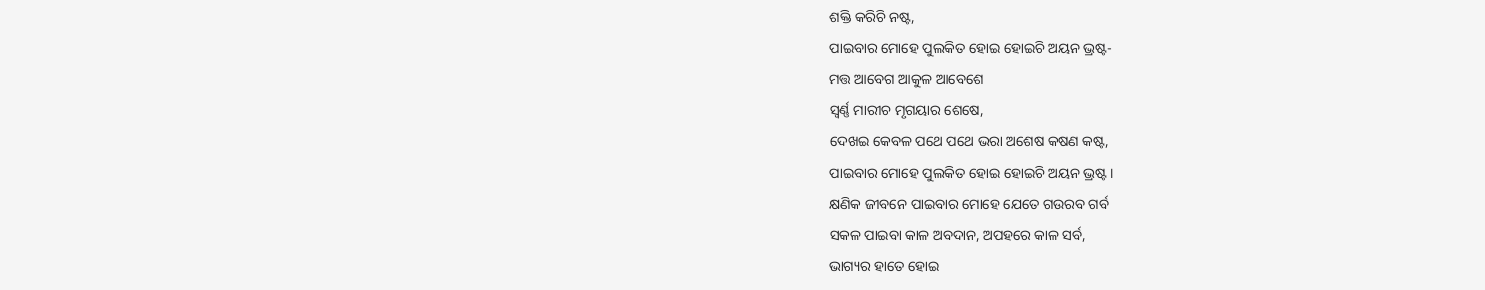ଶକ୍ତି କରିଚି ନଷ୍ଟ,
ପାଇବାର ମୋହେ ପୁଲକିତ ହୋଇ ହୋଇଚି ଅୟନ ଭ୍ରଷ୍ଟ-
ମତ୍ତ ଆବେଗ ଆକୁଳ ଆବେଶେ
ସ୍ବର୍ଣ୍ଣ ମାରୀଚ ମୃଗୟାର ଶେଷେ,
ଦେଖଇ କେବଳ ପଥେ ପଥେ ଭରା ଅଶେଷ କଷଣ କଷ୍ଟ,
ପାଇବାର ମୋହେ ପୁଲକିତ ହୋଇ ହୋଇଚି ଅୟନ ଭ୍ରଷ୍ଟ।
କ୍ଷଣିକ ଜୀବନେ ପାଇବାର ମୋହେ ଯେତେ ଗଉରବ ଗର୍ବ
ସକଳ ପାଇବା କାଳ ଅବଦାନ, ଅପହରେ କାଳ ସର୍ବ,
ଭାଗ୍ୟର ହାତେ ହୋଇ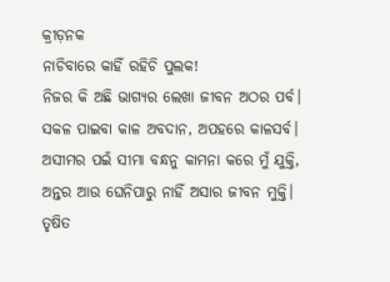କ୍ରୀଡ଼ନକ
ନାଚିବାରେ କାହିଁ ରହିଚି ପୁଲକ!
ନିଜର କି ଅଛି ଭାଗ୍ୟର ଲେଖା ଜୀବନ ଅଠର ପର୍ବ।
ସକଳ ପାଇବା କାଳ ଅବଦାନ, ଅପହରେ କାଳସର୍ବ।
ଅସୀମର ପଇଁ ସୀମା ବନ୍ଧନୁ କାମନା କରେ ମୁଁ ଯୁକ୍ତି,
ଅନ୍ତର ଆଉ ଘେନିପାରୁ ନାହିଁ ଅସାର ଜୀବନ ମୁକ୍ତି।
ତୃଷିତ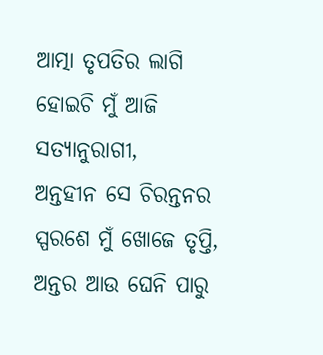ଆତ୍ମା ତୃପତିର ଲାଗି
ହୋଇଚି ମୁଁ ଆଜି ସତ୍ୟାନୁରାଗୀ,
ଅନ୍ତହୀନ ସେ ଚିରନ୍ତନର ସ୍ପରଶେ ମୁଁ ଖୋଜେ ତୃପ୍ତି,
ଅନ୍ତର ଆଉ ଘେନି ପାରୁ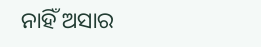ନାହିଁ ଅସାର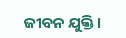ଜୀବନ ଯୁକ୍ତି।